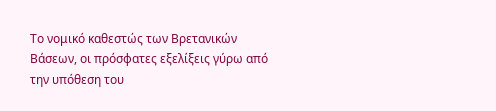Το νομικό καθεστώς των Βρετανικών Βάσεων, οι πρόσφατες εξελίξεις γύρω από την υπόθεση του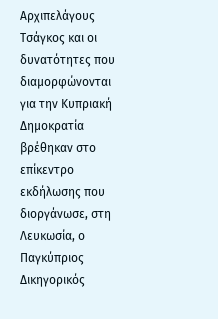Αρχιπελάγους Τσάγκος και οι δυνατότητες που διαμορφώνονται για την Κυπριακή Δημοκρατία βρέθηκαν στο επίκεντρο εκδήλωσης που διοργάνωσε, στη Λευκωσία, ο Παγκύπριος Δικηγορικός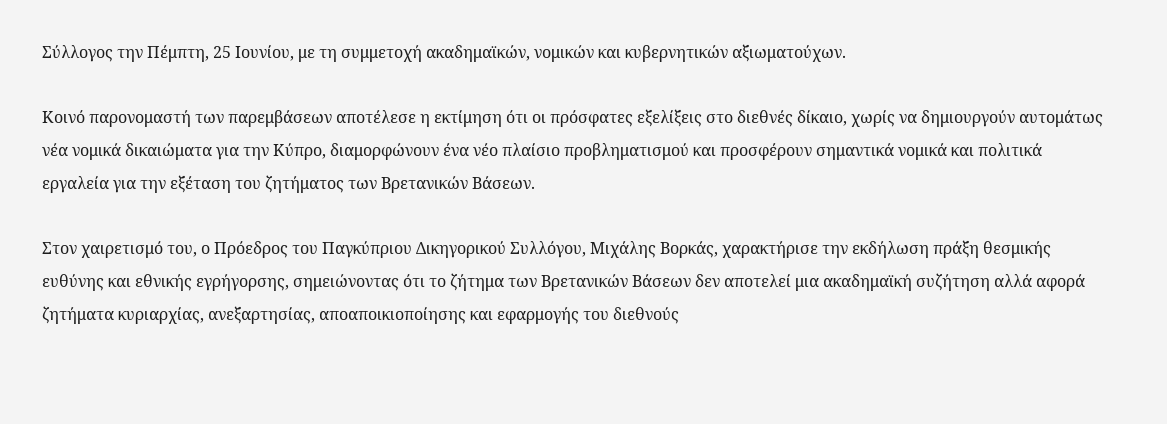Σύλλογος την Πέμπτη, 25 Ιουνίου, με τη συμμετοχή ακαδημαϊκών, νομικών και κυβερνητικών αξιωματούχων.

Κοινό παρονομαστή των παρεμβάσεων αποτέλεσε η εκτίμηση ότι οι πρόσφατες εξελίξεις στο διεθνές δίκαιο, χωρίς να δημιουργούν αυτομάτως νέα νομικά δικαιώματα για την Κύπρο, διαμορφώνουν ένα νέο πλαίσιο προβληματισμού και προσφέρουν σημαντικά νομικά και πολιτικά εργαλεία για την εξέταση του ζητήματος των Βρετανικών Βάσεων.

Στον χαιρετισμό του, ο Πρόεδρος του Παγκύπριου Δικηγορικού Συλλόγου, Μιχάλης Βορκάς, χαρακτήρισε την εκδήλωση πράξη θεσμικής ευθύνης και εθνικής εγρήγορσης, σημειώνοντας ότι το ζήτημα των Βρετανικών Βάσεων δεν αποτελεί μια ακαδημαϊκή συζήτηση αλλά αφορά ζητήματα κυριαρχίας, ανεξαρτησίας, αποαποικιοποίησης και εφαρμογής του διεθνούς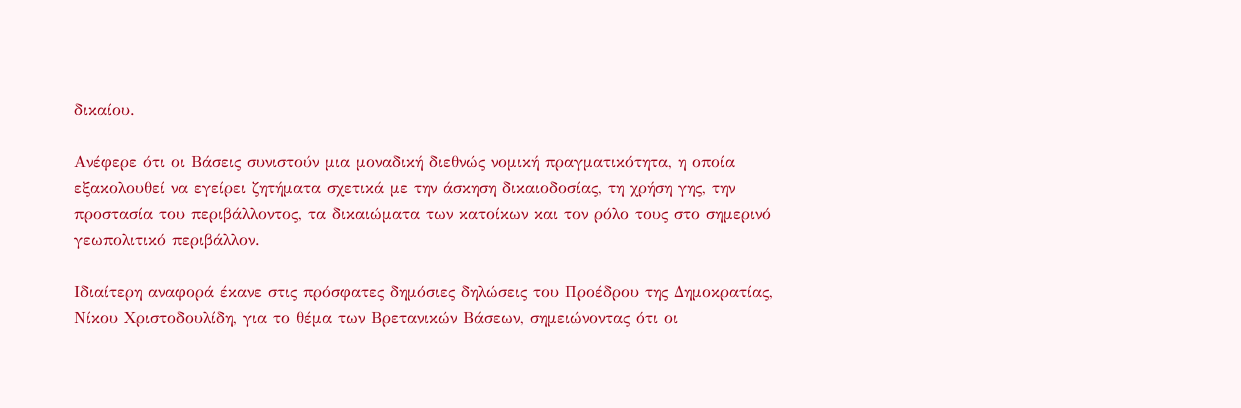δικαίου.

Ανέφερε ότι οι Βάσεις συνιστούν μια μοναδική διεθνώς νομική πραγματικότητα, η οποία εξακολουθεί να εγείρει ζητήματα σχετικά με την άσκηση δικαιοδοσίας, τη χρήση γης, την προστασία του περιβάλλοντος, τα δικαιώματα των κατοίκων και τον ρόλο τους στο σημερινό γεωπολιτικό περιβάλλον.

Ιδιαίτερη αναφορά έκανε στις πρόσφατες δημόσιες δηλώσεις του Προέδρου της Δημοκρατίας, Νίκου Χριστοδουλίδη, για το θέμα των Βρετανικών Βάσεων, σημειώνοντας ότι οι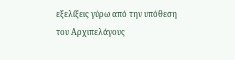εξελίξεις γύρω από την υπόθεση του Αρχιπελάγους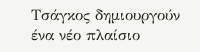Τσάγκος δημιουργούν ένα νέο πλαίσιο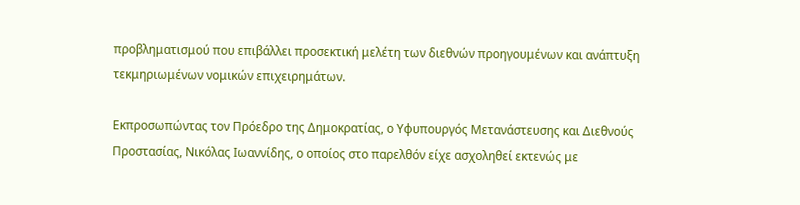προβληματισμού που επιβάλλει προσεκτική μελέτη των διεθνών προηγουμένων και ανάπτυξη τεκμηριωμένων νομικών επιχειρημάτων.

Εκπροσωπώντας τον Πρόεδρο της Δημοκρατίας, ο Υφυπουργός Μετανάστευσης και Διεθνούς Προστασίας, Νικόλας Ιωαννίδης, ο οποίος στο παρελθόν είχε ασχοληθεί εκτενώς με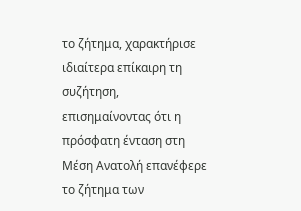το ζήτημα, χαρακτήρισε ιδιαίτερα επίκαιρη τη συζήτηση, επισημαίνοντας ότι η πρόσφατη ένταση στη Μέση Ανατολή επανέφερε το ζήτημα των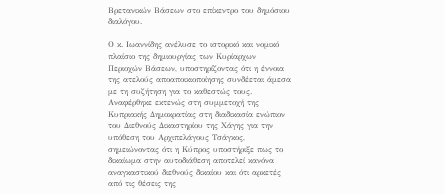Βρετανικών Βάσεων στο επίκεντρο του δημόσιου διαλόγου.

Ο κ. Ιωαννίδης ανέλυσε το ιστορικό και νομικό πλαίσιο της δημιουργίας των Κυρίαρχων Περιοχών Βάσεων, υποστηρίζοντας ότι η έννοια της ατελούς αποαποικιοποίησης συνδέεται άμεσα με τη συζήτηση για το καθεστώς τους. Αναφέρθηκε εκτενώς στη συμμετοχή της Κυπριακής Δημοκρατίας στη διαδικασία ενώπιον του Διεθνούς Δικαστηρίου της Χάγης για την υπόθεση του Αρχιπελάγους Τσάγκος, σημειώνοντας ότι η Κύπρος υποστήριξε πως το δικαίωμα στην αυτοδιάθεση αποτελεί κανόνα αναγκαστικού διεθνούς δικαίου και ότι αρκετές από τις θέσεις της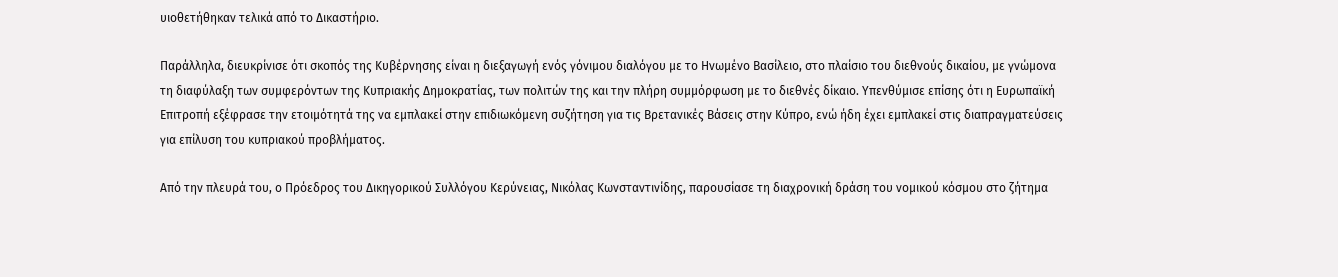υιοθετήθηκαν τελικά από το Δικαστήριο.

Παράλληλα, διευκρίνισε ότι σκοπός της Κυβέρνησης είναι η διεξαγωγή ενός γόνιμου διαλόγου με το Ηνωμένο Βασίλειο, στο πλαίσιο του διεθνούς δικαίου, με γνώμονα τη διαφύλαξη των συμφερόντων της Κυπριακής Δημοκρατίας, των πολιτών της και την πλήρη συμμόρφωση με το διεθνές δίκαιο. Υπενθύμισε επίσης ότι η Ευρωπαϊκή Επιτροπή εξέφρασε την ετοιμότητά της να εμπλακεί στην επιδιωκόμενη συζήτηση για τις Βρετανικές Βάσεις στην Κύπρο, ενώ ήδη έχει εμπλακεί στις διαπραγματεύσεις για επίλυση του κυπριακού προβλήματος.

Από την πλευρά του, ο Πρόεδρος του Δικηγορικού Συλλόγου Κερύνειας, Νικόλας Κωνσταντινίδης, παρουσίασε τη διαχρονική δράση του νομικού κόσμου στο ζήτημα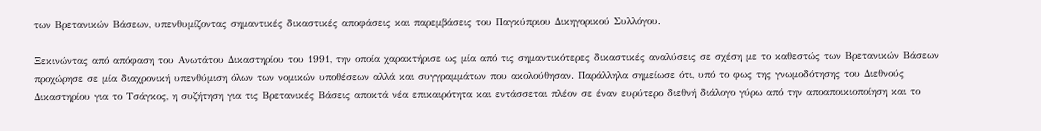των Βρετανικών Βάσεων, υπενθυμίζοντας σημαντικές δικαστικές αποφάσεις και παρεμβάσεις του Παγκύπριου Δικηγορικού Συλλόγου.

Ξεκινώντας από απόφαση του Ανωτάτου Δικαστηρίου του 1991, την οποία χαρακτήρισε ως μία από τις σημαντικότερες δικαστικές αναλύσεις σε σχέση με το καθεστώς των Βρετανικών Βάσεων προχώρησε σε μία διαχρονική υπενθύμιση όλων των νομικών υποθέσεων αλλά και συγγραμμάτων που ακολούθησαν. Παράλληλα σημείωσε ότι, υπό το φως της γνωμοδότησης του Διεθνούς Δικαστηρίου για το Τσάγκος, η συζήτηση για τις Βρετανικές Βάσεις αποκτά νέα επικαιρότητα και εντάσσεται πλέον σε έναν ευρύτερο διεθνή διάλογο γύρω από την αποαποικιοποίηση και το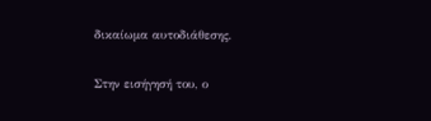δικαίωμα αυτοδιάθεσης.

Στην εισήγησή του, ο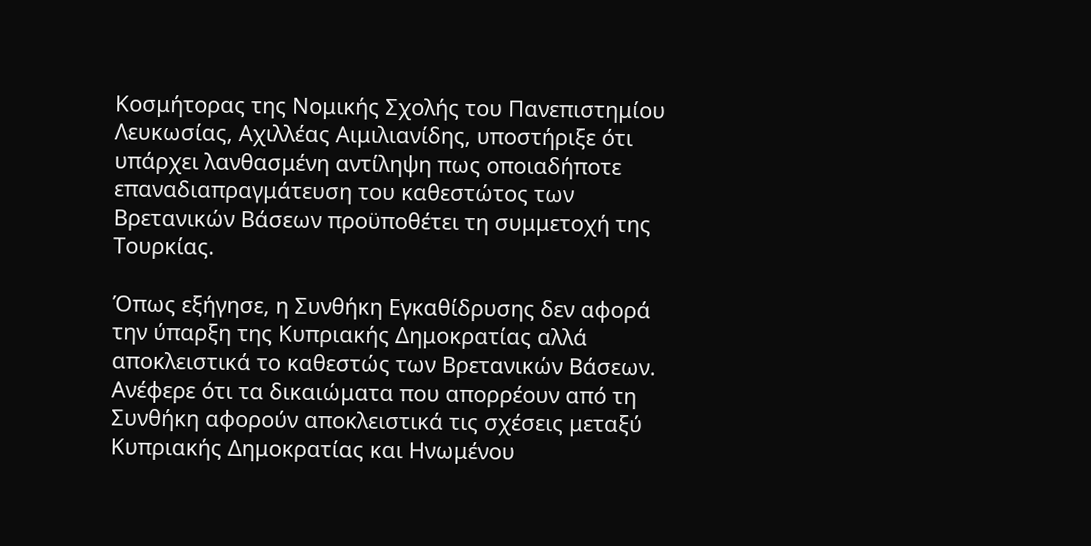Κοσμήτορας της Νομικής Σχολής του Πανεπιστημίου Λευκωσίας, Αχιλλέας Αιμιλιανίδης, υποστήριξε ότι υπάρχει λανθασμένη αντίληψη πως οποιαδήποτε επαναδιαπραγμάτευση του καθεστώτος των Βρετανικών Βάσεων προϋποθέτει τη συμμετοχή της Τουρκίας.

Όπως εξήγησε, η Συνθήκη Εγκαθίδρυσης δεν αφορά την ύπαρξη της Κυπριακής Δημοκρατίας αλλά αποκλειστικά το καθεστώς των Βρετανικών Βάσεων. Ανέφερε ότι τα δικαιώματα που απορρέουν από τη Συνθήκη αφορούν αποκλειστικά τις σχέσεις μεταξύ Κυπριακής Δημοκρατίας και Ηνωμένου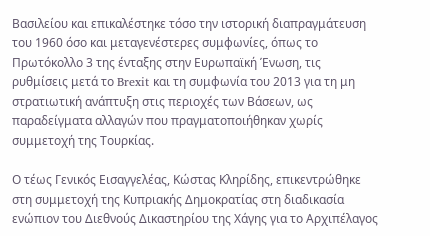Βασιλείου και επικαλέστηκε τόσο την ιστορική διαπραγμάτευση του 1960 όσο και μεταγενέστερες συμφωνίες, όπως το Πρωτόκολλο 3 της ένταξης στην Ευρωπαϊκή Ένωση, τις ρυθμίσεις μετά το Brexit και τη συμφωνία του 2013 για τη μη στρατιωτική ανάπτυξη στις περιοχές των Βάσεων, ως παραδείγματα αλλαγών που πραγματοποιήθηκαν χωρίς συμμετοχή της Τουρκίας.

Ο τέως Γενικός Εισαγγελέας, Κώστας Κληρίδης, επικεντρώθηκε στη συμμετοχή της Κυπριακής Δημοκρατίας στη διαδικασία ενώπιον του Διεθνούς Δικαστηρίου της Χάγης για το Αρχιπέλαγος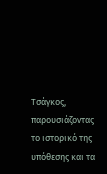Τσάγκος, παρουσιάζοντας το ιστορικό της υπόθεσης και τα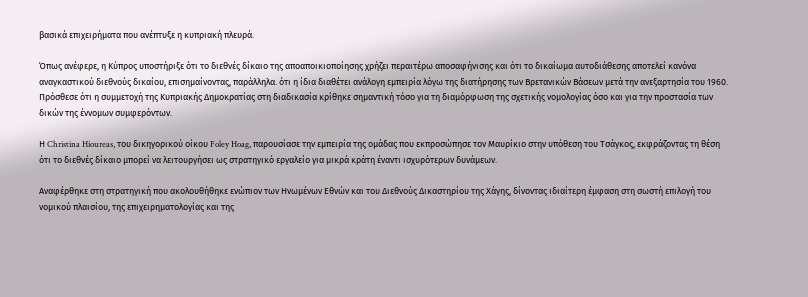βασικά επιχειρήματα που ανέπτυξε η κυπριακή πλευρά.

Όπως ανέφερε, η Κύπρος υποστήριξε ότι το διεθνές δίκαιο της αποαποικιοποίησης χρήζει περαιτέρω αποσαφήνισης και ότι το δικαίωμα αυτοδιάθεσης αποτελεί κανόνα αναγκαστικού διεθνούς δικαίου, επισημαίνοντας, παράλληλα. ότι η ίδια διαθέτει ανάλογη εμπειρία λόγω της διατήρησης των Βρετανικών Βάσεων μετά την ανεξαρτησία του 1960. Πρόσθεσε ότι η συμμετοχή της Κυπριακής Δημοκρατίας στη διαδικασία κρίθηκε σημαντική τόσο για τη διαμόρφωση της σχετικής νομολογίας όσο και για την προστασία των δικών της έννομων συμφερόντων.

Η Christina Hioureas, του δικηγορικού οίκου Foley Hoag, παρουσίασε την εμπειρία της ομάδας που εκπροσώπησε τον Μαυρίκιο στην υπόθεση του Τσάγκος, εκφράζοντας τη θέση ότι το διεθνές δίκαιο μπορεί να λειτουργήσει ως στρατηγικό εργαλείο για μικρά κράτη έναντι ισχυρότερων δυνάμεων.

Αναφέρθηκε στη στρατηγική που ακολουθήθηκε ενώπιον των Ηνωμένων Εθνών και του Διεθνούς Δικαστηρίου της Χάγης, δίνοντας ιδιαίτερη έμφαση στη σωστή επιλογή του νομικού πλαισίου, της επιχειρηματολογίας και της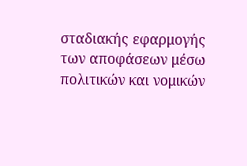σταδιακής εφαρμογής των αποφάσεων μέσω πολιτικών και νομικών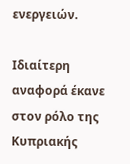ενεργειών.

Ιδιαίτερη αναφορά έκανε στον ρόλο της Κυπριακής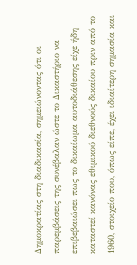Δημοκρατίας στη διαδικασία, σημειώνοντας ότι οι παρεμβάσεις της συνέβαλαν ώστε το Δικαστήριο να επιβεβαιώσει πως το δικαίωμα αυτοδιάθεσης είχε ήδη καταστεί κανόνας εθιμικού διεθνούς δικαίου πριν από το 1960, στοιχείο που, όπως είπε, έχει ιδιαίτερη σημασία και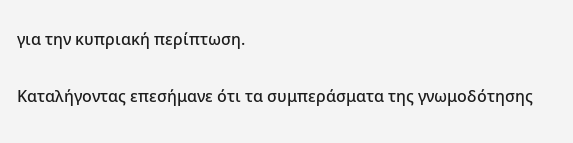για την κυπριακή περίπτωση.

Καταλήγοντας επεσήμανε ότι τα συμπεράσματα της γνωμοδότησης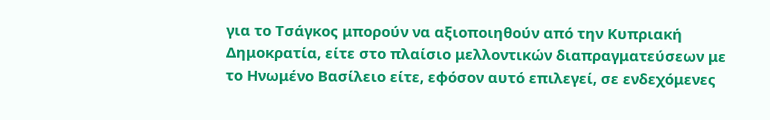για το Τσάγκος μπορούν να αξιοποιηθούν από την Κυπριακή Δημοκρατία, είτε στο πλαίσιο μελλοντικών διαπραγματεύσεων με το Ηνωμένο Βασίλειο είτε, εφόσον αυτό επιλεγεί, σε ενδεχόμενες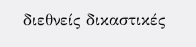διεθνείς δικαστικές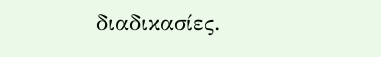διαδικασίες.